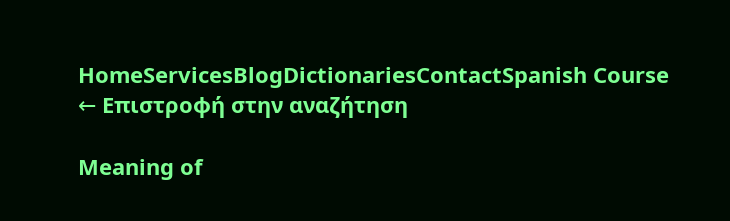HomeServicesBlogDictionariesContactSpanish Course
← Επιστροφή στην αναζήτηση

Meaning of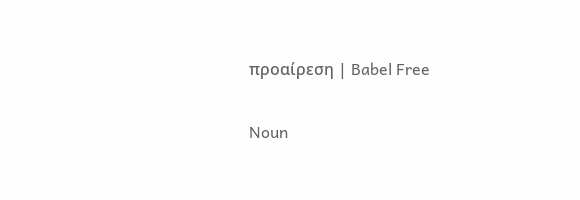προαίρεση | Babel Free

Noun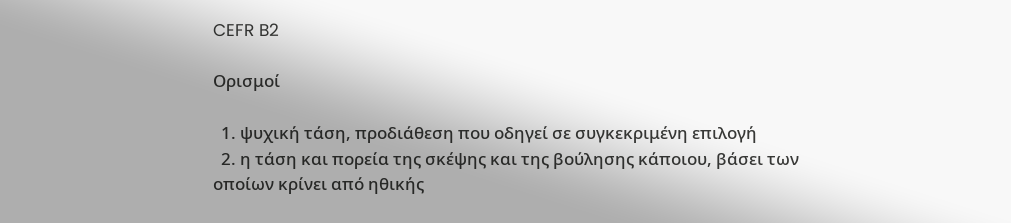CEFR B2

Ορισμοί

  1. ψυχική τάση, προδιάθεση που οδηγεί σε συγκεκριμένη επιλογή
  2. η τάση και πορεία της σκέψης και της βούλησης κάποιου, βάσει των οποίων κρίνει από ηθικής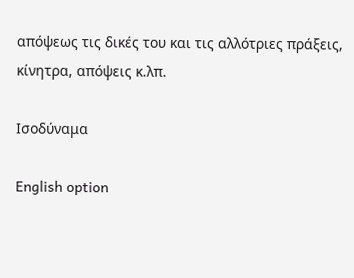απόψεως τις δικές του και τις αλλότριες πράξεις, κίνητρα, απόψεις κ.λπ.

Ισοδύναμα

English option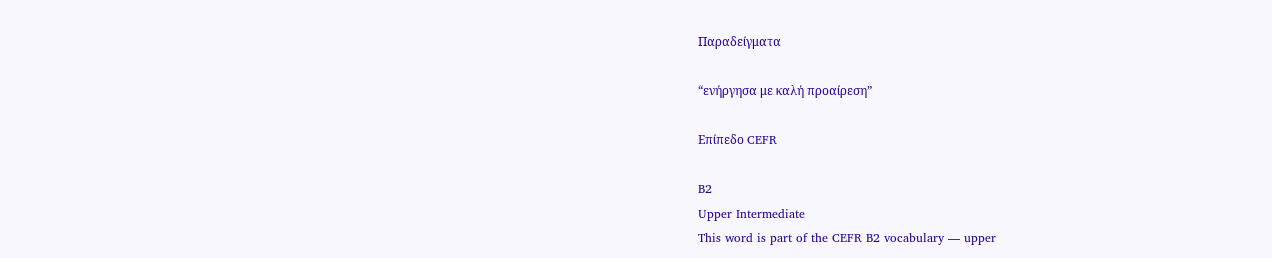Παραδείγματα

“ενήργησα με καλή προαίρεση”

Επίπεδο CEFR

B2
Upper Intermediate
This word is part of the CEFR B2 vocabulary — upper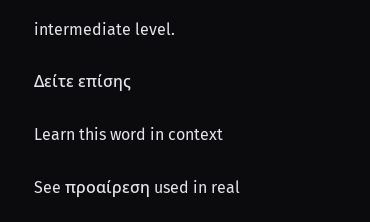intermediate level.

Δείτε επίσης

Learn this word in context

See προαίρεση used in real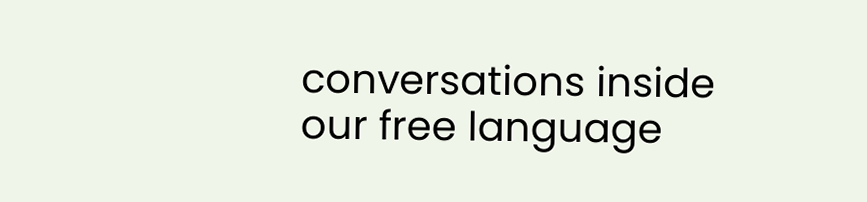conversations inside our free language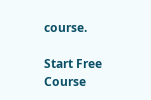course.

Start Free Course